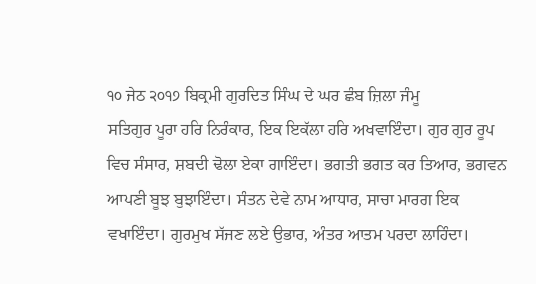੧੦ ਜੇਠ ੨੦੧੭ ਬਿਕ੍ਰਮੀ ਗੁਰਦਿਤ ਸਿੰਘ ਦੇ ਘਰ ਛੰਬ ਜ਼ਿਲਾ ਜੰਮੂ
ਸਤਿਗੁਰ ਪੂਰਾ ਹਰਿ ਨਿਰੰਕਾਰ, ਇਕ ਇਕੱਲਾ ਹਰਿ ਅਖਵਾਇੰਦਾ। ਗੁਰ ਗੁਰ ਰੂਪ ਵਿਚ ਸੰਸਾਰ, ਸ਼ਬਦੀ ਢੋਲਾ ਏਕਾ ਗਾਇੰਦਾ। ਭਗਤੀ ਭਗਤ ਕਰ ਤਿਆਰ, ਭਗਵਨ ਆਪਣੀ ਬੂਝ ਬੁਝਾਇੰਦਾ। ਸੰਤਨ ਦੇਵੇ ਨਾਮ ਆਧਾਰ, ਸਾਚਾ ਮਾਰਗ ਇਕ ਵਖਾਇੰਦਾ। ਗੁਰਮੁਖ ਸੱਜਣ ਲਏ ਉਭਾਰ, ਅੰਤਰ ਆਤਮ ਪਰਦਾ ਲਾਹਿੰਦਾ।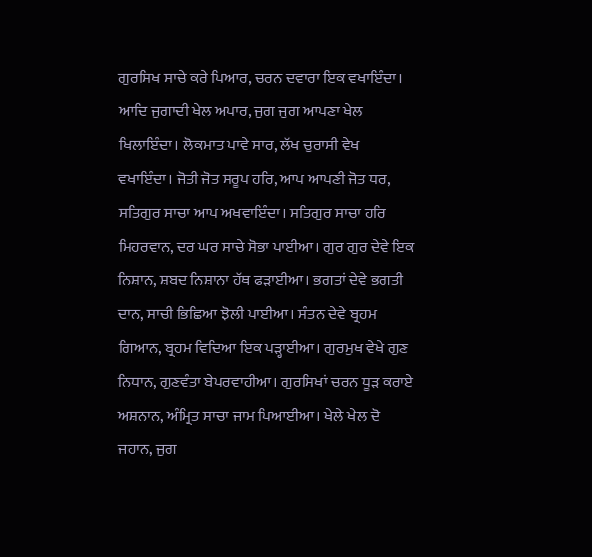ਗੁਰਸਿਖ ਸਾਚੇ ਕਰੇ ਪਿਆਰ, ਚਰਨ ਦਵਾਰਾ ਇਕ ਵਖਾਇੰਦਾ। ਆਦਿ ਜੁਗਾਦੀ ਖੇਲ ਅਪਾਰ, ਜੁਗ ਜੁਗ ਆਪਣਾ ਖੇਲ ਖਿਲਾਇੰਦਾ। ਲੋਕਮਾਤ ਪਾਵੇ ਸਾਰ, ਲੱਖ ਚੁਰਾਸੀ ਵੇਖ ਵਖਾਇੰਦਾ। ਜੋਤੀ ਜੋਤ ਸਰੂਪ ਹਰਿ, ਆਪ ਆਪਣੀ ਜੋਤ ਧਰ, ਸਤਿਗੁਰ ਸਾਚਾ ਆਪ ਅਖਵਾਇੰਦਾ। ਸਤਿਗੁਰ ਸਾਚਾ ਹਰਿ ਮਿਹਰਵਾਨ, ਦਰ ਘਰ ਸਾਚੇ ਸੋਭਾ ਪਾਈਆ। ਗੁਰ ਗੁਰ ਦੇਵੇ ਇਕ ਨਿਸ਼ਾਨ, ਸ਼ਬਦ ਨਿਸ਼ਾਨਾ ਹੱਥ ਫੜਾਈਆ। ਭਗਤਾਂ ਦੇਵੇ ਭਗਤੀ ਦਾਨ, ਸਾਚੀ ਭਿਛਿਆ ਝੋਲੀ ਪਾਈਆ। ਸੰਤਨ ਦੇਵੇ ਬ੍ਰਹਮ ਗਿਆਨ, ਬ੍ਰਹਮ ਵਿਦਿਆ ਇਕ ਪੜ੍ਹਾਈਆ। ਗੁਰਮੁਖ ਵੇਖੇ ਗੁਣ ਨਿਧਾਨ, ਗੁਣਵੰਤਾ ਬੇਪਰਵਾਹੀਆ। ਗੁਰਸਿਖਾਂ ਚਰਨ ਧੂੜ ਕਰਾਏ ਅਸ਼ਨਾਨ, ਅੰਮ੍ਰਿਤ ਸਾਚਾ ਜਾਮ ਪਿਆਈਆ। ਖੇਲੇ ਖੇਲ ਦੋ ਜਹਾਨ, ਜੁਗ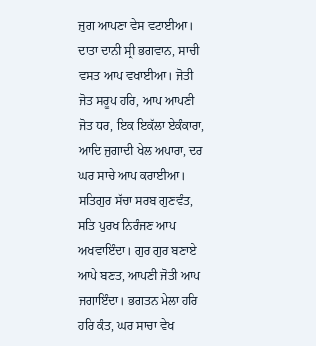ਜੁਗ ਆਪਣਾ ਵੇਸ ਵਟਾਈਆ। ਦਾਤਾ ਦਾਨੀ ਸ੍ਰੀ ਭਗਵਾਨ, ਸਾਚੀ ਵਸਤ ਆਪ ਵਖਾਈਆ। ਜੋਤੀ ਜੋਤ ਸਰੂਪ ਹਰਿ, ਆਪ ਆਪਣੀ ਜੋਤ ਧਰ, ਇਕ ਇਕੱਲਾ ਏਕੰਕਾਰਾ, ਆਦਿ ਜੁਗਾਦੀ ਖੇਲ ਅਪਾਰਾ, ਦਰ ਘਰ ਸਾਚੇ ਆਪ ਕਰਾਈਆ। ਸਤਿਗੁਰ ਸੱਚਾ ਸਰਬ ਗੁਣਵੰਤ, ਸਤਿ ਪੁਰਖ ਨਿਰੰਜਣ ਆਪ ਅਖਵਾਇੰਦਾ। ਗੁਰ ਗੁਰ ਬਣਾਏ ਆਪੇ ਬਣਤ, ਆਪਣੀ ਜੋਤੀ ਆਪ ਜਗਾਇੰਦਾ। ਭਗਤਨ ਮੇਲਾ ਹਰਿ ਹਰਿ ਕੰਤ, ਘਰ ਸਾਚਾ ਵੇਖ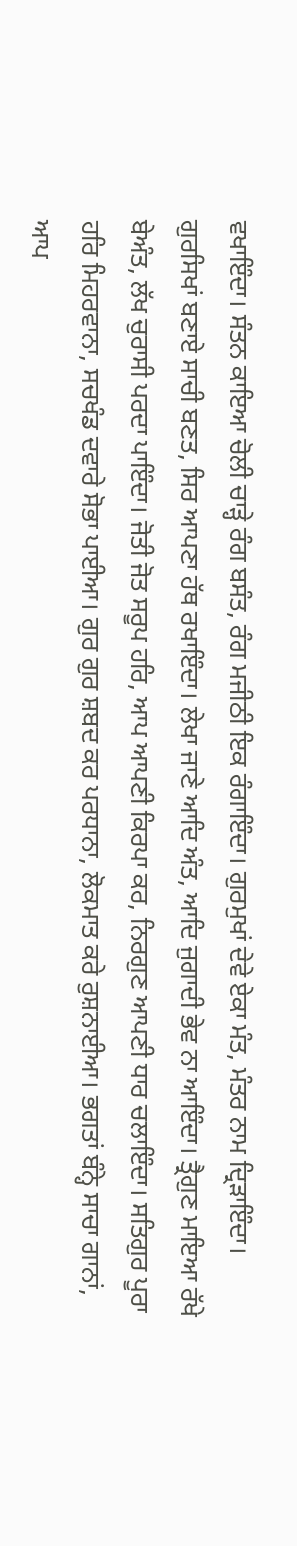ਵਖਾਇੰਦਾ। ਸੰਤਨ ਕਾਇਆ ਚੋਲੀ ਚਾੜ੍ਹੇ ਰੰਗ ਬਸੰਤ, ਰੰਗ ਮਜੀਠੀ ਇਕ ਰੰਗਾਇੰਦਾ। ਗੁਰਮੁਖਾਂ ਦੇਵੇ ਏਕਾ ਮੰਤ, ਮੰਤਰ ਨਾਮ ਦ੍ਰਿੜਾਇੰਦਾ। ਗੁਰਸਿਖਾਂ ਬਣਾਏ ਸਾਚੀ ਬਣਤ, ਸਿਰ ਆਪਣਾ ਹੱਥ ਰਖਾਇੰਦਾ। ਲੇਖਾ ਜਾਣੇ ਆਦਿ ਅੰਤ, ਆਦਿ ਜੁਗਾਦੀ ਭੇਵ ਨਾ ਆਇੰਦਾ। ਤ੍ਰੈਗੁਣ ਮਾਇਆ ਰੱਖੇ ਬੇਅੰਤ, ਲੱਖ ਚੁਰਾਸੀ ਪਰਦਾ ਪਾਇੰਦਾ। ਜੋਤੀ ਜੋਤ ਸਰੂਪ ਹਰਿ, ਆਪ ਆਪਣੀ ਕਿਰਪਾ ਕਰ, ਨਿਰਗੁਣ ਆਪਣੀ ਧਾਰ ਚਲਾਇੰਦਾ। ਸਤਿਗੁਰ ਪੂਰਾ ਹਰਿ ਮਿਹਰਵਾਨਾ, ਸਚਖੰਡ ਦਵਾਰੇ ਸੋਭਾ ਪਾਈਆ। ਗੁਰ ਗੁਰ ਸ਼ਬਦ ਕਰ ਪਰਧਾਨਾ, ਲੋਕਮਾਤ ਕਰੇ ਰੁਸ਼ਨਾਈਆ। ਭਗਤਾਂ ਬੰਨ੍ਹੇ ਸਾਚਾ ਗਾਨਾਂ, ਆਪ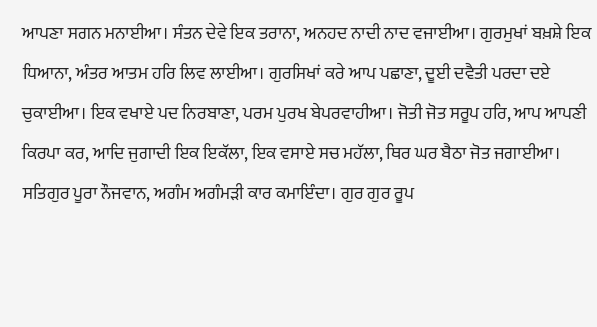ਆਪਣਾ ਸਗਨ ਮਨਾਈਆ। ਸੰਤਨ ਦੇਵੇ ਇਕ ਤਰਾਨਾ, ਅਨਹਦ ਨਾਦੀ ਨਾਦ ਵਜਾਈਆ। ਗੁਰਮੁਖਾਂ ਬਖ਼ਸ਼ੇ ਇਕ ਧਿਆਨਾ, ਅੰਤਰ ਆਤਮ ਹਰਿ ਲਿਵ ਲਾਈਆ। ਗੁਰਸਿਖਾਂ ਕਰੇ ਆਪ ਪਛਾਣਾ, ਦੂਈ ਦਵੈਤੀ ਪਰਦਾ ਦਏ ਚੁਕਾਈਆ। ਇਕ ਵਖਾਏ ਪਦ ਨਿਰਬਾਣਾ, ਪਰਮ ਪੁਰਖ ਬੇਪਰਵਾਹੀਆ। ਜੋਤੀ ਜੋਤ ਸਰੂਪ ਹਰਿ, ਆਪ ਆਪਣੀ ਕਿਰਪਾ ਕਰ, ਆਦਿ ਜੁਗਾਦੀ ਇਕ ਇਕੱਲਾ, ਇਕ ਵਸਾਏ ਸਚ ਮਹੱਲਾ, ਥਿਰ ਘਰ ਬੈਠਾ ਜੋਤ ਜਗਾਈਆ। ਸਤਿਗੁਰ ਪੂਰਾ ਨੌਜਵਾਨ, ਅਗੰਮ ਅਗੰਮੜੀ ਕਾਰ ਕਮਾਇੰਦਾ। ਗੁਰ ਗੁਰ ਰੂਪ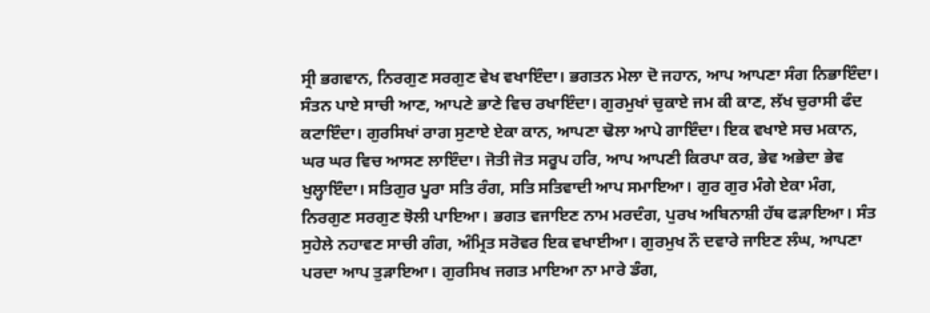ਸ੍ਰੀ ਭਗਵਾਨ, ਨਿਰਗੁਣ ਸਰਗੁਣ ਵੇਖ ਵਖਾਇੰਦਾ। ਭਗਤਨ ਮੇਲਾ ਦੋ ਜਹਾਨ, ਆਪ ਆਪਣਾ ਸੰਗ ਨਿਭਾਇੰਦਾ। ਸੰਤਨ ਪਾਏ ਸਾਚੀ ਆਣ, ਆਪਣੇ ਭਾਣੇ ਵਿਚ ਰਖਾਇੰਦਾ। ਗੁਰਮੁਖਾਂ ਚੁਕਾਏ ਜਮ ਕੀ ਕਾਣ, ਲੱਖ ਚੁਰਾਸੀ ਫੰਦ ਕਟਾਇੰਦਾ। ਗੁਰਸਿਖਾਂ ਰਾਗ ਸੁਣਾਏ ਏਕਾ ਕਾਨ, ਆਪਣਾ ਢੋਲਾ ਆਪੇ ਗਾਇੰਦਾ। ਇਕ ਵਖਾਏ ਸਚ ਮਕਾਨ, ਘਰ ਘਰ ਵਿਚ ਆਸਣ ਲਾਇੰਦਾ। ਜੋਤੀ ਜੋਤ ਸਰੂਪ ਹਰਿ, ਆਪ ਆਪਣੀ ਕਿਰਪਾ ਕਰ, ਭੇਵ ਅਭੇਦਾ ਭੇਵ ਖੁਲ੍ਹਾਇੰਦਾ। ਸਤਿਗੁਰ ਪੂਰਾ ਸਤਿ ਰੰਗ, ਸਤਿ ਸਤਿਵਾਦੀ ਆਪ ਸਮਾਇਆ। ਗੁਰ ਗੁਰ ਮੰਗੇ ਏਕਾ ਮੰਗ, ਨਿਰਗੁਣ ਸਰਗੁਣ ਝੋਲੀ ਪਾਇਆ। ਭਗਤ ਵਜਾਇਣ ਨਾਮ ਮਰਦੰਗ, ਪੁਰਖ ਅਬਿਨਾਸ਼ੀ ਹੱਥ ਫੜਾਇਆ। ਸੰਤ ਸੁਹੇਲੇ ਨਹਾਵਣ ਸਾਚੀ ਗੰਗ, ਅੰਮ੍ਰਿਤ ਸਰੋਵਰ ਇਕ ਵਖਾਈਆ। ਗੁਰਮੁਖ ਨੌ ਦਵਾਰੇ ਜਾਇਣ ਲੰਘ, ਆਪਣਾ ਪਰਦਾ ਆਪ ਤੁੜਾਇਆ। ਗੁਰਸਿਖ ਜਗਤ ਮਾਇਆ ਨਾ ਮਾਰੇ ਡੰਗ,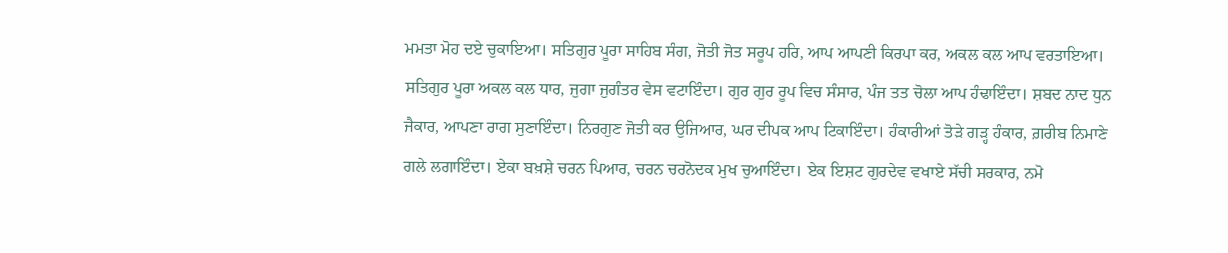ਮਮਤਾ ਮੋਹ ਦਏ ਚੁਕਾਇਆ। ਸਤਿਗੁਰ ਪੂਰਾ ਸਾਹਿਬ ਸੰਗ, ਜੋਤੀ ਜੋਤ ਸਰੂਪ ਹਰਿ, ਆਪ ਆਪਣੀ ਕਿਰਪਾ ਕਰ, ਅਕਲ ਕਲ ਆਪ ਵਰਤਾਇਆ। ਸਤਿਗੁਰ ਪੂਰਾ ਅਕਲ ਕਲ ਧਾਰ, ਜੁਗਾ ਜੁਗੰਤਰ ਵੇਸ ਵਟਾਇੰਦਾ। ਗੁਰ ਗੁਰ ਰੂਪ ਵਿਚ ਸੰਸਾਰ, ਪੰਜ ਤਤ ਚੋਲਾ ਆਪ ਹੰਢਾਇੰਦਾ। ਸ਼ਬਦ ਨਾਦ ਧੁਨ ਜੈਕਾਰ, ਆਪਣਾ ਰਾਗ ਸੁਣਾਇੰਦਾ। ਨਿਰਗੁਣ ਜੋਤੀ ਕਰ ਉਜਿਆਰ, ਘਰ ਦੀਪਕ ਆਪ ਟਿਕਾਇੰਦਾ। ਹੰਕਾਰੀਆਂ ਤੋੜੇ ਗੜ੍ਹ ਹੰਕਾਰ, ਗ਼ਰੀਬ ਨਿਮਾਣੇ ਗਲੇ ਲਗਾਇੰਦਾ। ਏਕਾ ਬਖ਼ਸ਼ੇ ਚਰਨ ਪਿਆਰ, ਚਰਨ ਚਰਨੋਦਕ ਮੁਖ ਚੁਆਇੰਦਾ। ਏਕ ਇਸ਼ਟ ਗੁਰਦੇਵ ਵਖਾਏ ਸੱਚੀ ਸਰਕਾਰ, ਨਮੋ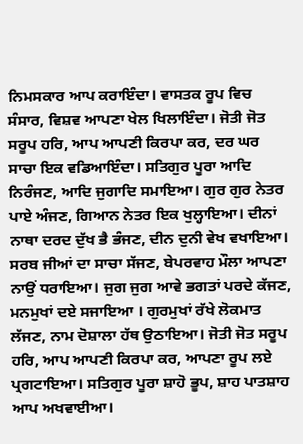ਨਿਮਸਕਾਰ ਆਪ ਕਰਾਇੰਦਾ। ਵਾਸਤਕ ਰੂਪ ਵਿਚ ਸੰਸਾਰ, ਵਿਸ਼ਵ ਆਪਣਾ ਖੇਲ ਖਿਲਾਇੰਦਾ। ਜੋਤੀ ਜੋਤ ਸਰੂਪ ਹਰਿ, ਆਪ ਆਪਣੀ ਕਿਰਪਾ ਕਰ, ਦਰ ਘਰ ਸਾਚਾ ਇਕ ਵਡਿਆਇੰਦਾ। ਸਤਿਗੁਰ ਪੂਰਾ ਆਦਿ ਨਿਰੰਜਣ, ਆਦਿ ਜੁਗਾਦਿ ਸਮਾਇਆ। ਗੁਰ ਗੁਰ ਨੇਤਰ ਪਾਏ ਅੰਜਣ, ਗਿਆਨ ਨੇਤਰ ਇਕ ਖੁਲ੍ਹਾਇਆ। ਦੀਨਾਂ ਨਾਥਾ ਦਰਦ ਦੁੱਖ ਭੈ ਭੰਜਣ, ਦੀਨ ਦੁਨੀ ਵੇਖ ਵਖਾਇਆ। ਸਰਬ ਜੀਆਂ ਦਾ ਸਾਚਾ ਸੱਜਣ, ਬੇਪਰਵਾਹ ਮੌਲਾ ਆਪਣਾ ਨਾਉਂ ਧਰਾਇਆ। ਜੁਗ ਜੁਗ ਆਵੇ ਭਗਤਾਂ ਪਰਦੇ ਕੱਜਣ, ਮਨਮੁਖਾਂ ਦਏ ਸਜਾਇਆ । ਗੁਰਮੁਖਾਂ ਰੱਖੇ ਲੋਕਮਾਤ ਲੱਜਣ, ਨਾਮ ਦੋਸ਼ਾਲਾ ਹੱਥ ਉਠਾਇਆ। ਜੋਤੀ ਜੋਤ ਸਰੂਪ ਹਰਿ, ਆਪ ਆਪਣੀ ਕਿਰਪਾ ਕਰ, ਆਪਣਾ ਰੂਪ ਲਏ ਪ੍ਰਗਟਾਇਆ। ਸਤਿਗੁਰ ਪੂਰਾ ਸ਼ਾਹੋ ਭੂਪ, ਸ਼ਾਹ ਪਾਤਸ਼ਾਹ ਆਪ ਅਖਵਾਈਆ।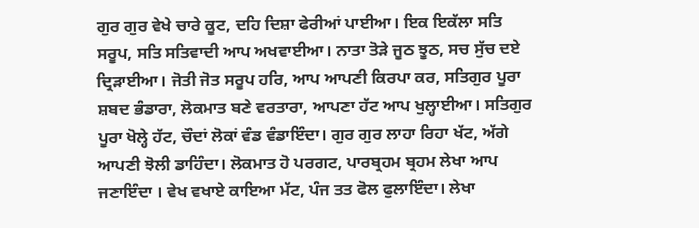ਗੁਰ ਗੁਰ ਵੇਖੇ ਚਾਰੇ ਕੂਟ, ਦਹਿ ਦਿਸ਼ਾ ਫੇਰੀਆਂ ਪਾਈਆ। ਇਕ ਇਕੱਲਾ ਸਤਿ ਸਰੂਪ, ਸਤਿ ਸਤਿਵਾਦੀ ਆਪ ਅਖਵਾਈਆ। ਨਾਤਾ ਤੋੜੇ ਜੂਠ ਝੂਠ, ਸਚ ਸੁੱਚ ਦਏ ਦ੍ਰਿੜਾਈਆ। ਜੋਤੀ ਜੋਤ ਸਰੂਪ ਹਰਿ, ਆਪ ਆਪਣੀ ਕਿਰਪਾ ਕਰ, ਸਤਿਗੁਰ ਪੂਰਾ ਸ਼ਬਦ ਭੰਡਾਰਾ, ਲੋਕਮਾਤ ਬਣੇ ਵਰਤਾਰਾ, ਆਪਣਾ ਹੱਟ ਆਪ ਖੁਲ੍ਹਾਈਆ। ਸਤਿਗੁਰ ਪੂਰਾ ਖੋਲ੍ਹੇ ਹੱਟ, ਚੌਦਾਂ ਲੋਕਾਂ ਵੰਡ ਵੰਡਾਇੰਦਾ। ਗੁਰ ਗੁਰ ਲਾਹਾ ਰਿਹਾ ਖੱਟ, ਅੱਗੇ ਆਪਣੀ ਝੋਲੀ ਡਾਹਿੰਦਾ। ਲੋਕਮਾਤ ਹੋ ਪਰਗਟ, ਪਾਰਬ੍ਰਹਮ ਬ੍ਰਹਮ ਲੇਖਾ ਆਪ ਜਣਾਇੰਦਾ । ਵੇਖ ਵਖਾਏ ਕਾਇਆ ਮੱਟ, ਪੰਜ ਤਤ ਫੋਲ ਫੁਲਾਇੰਦਾ। ਲੇਖਾ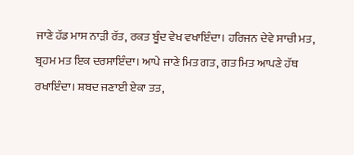ਜਾਣੇ ਹੱਡ ਮਾਸ ਨਾੜੀ ਰੱਤ, ਰਕਤ ਬੂੰਦ ਵੇਖ ਵਖਾਇੰਦਾ। ਹਰਿਜਨ ਦੇਵੇ ਸਾਚੀ ਮਤ, ਬ੍ਰਹਮ ਮਤ ਇਕ ਦਰਸਾਇੰਦਾ। ਆਪੇ ਜਾਣੇ ਮਿਤ ਗਤ, ਗਤ ਮਿਤ ਆਪਣੇ ਹੱਥ ਰਖਾਇੰਦਾ। ਸ਼ਬਦ ਜਣਾਈ ਏਕਾ ਤਤ,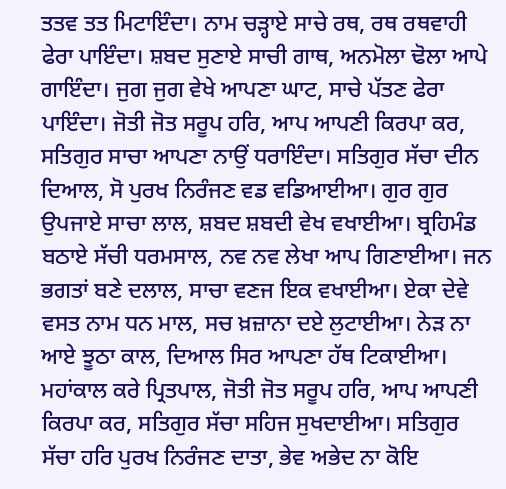ਤਤਵ ਤਤ ਮਿਟਾਇੰਦਾ। ਨਾਮ ਚੜ੍ਹਾਏ ਸਾਚੇ ਰਥ, ਰਥ ਰਥਵਾਹੀ ਫੇਰਾ ਪਾਇੰਦਾ। ਸ਼ਬਦ ਸੁਣਾਏ ਸਾਚੀ ਗਾਥ, ਅਨਮੋਲਾ ਢੋਲਾ ਆਪੇ ਗਾਇੰਦਾ। ਜੁਗ ਜੁਗ ਵੇਖੇ ਆਪਣਾ ਘਾਟ, ਸਾਚੇ ਪੱਤਣ ਫੇਰਾ ਪਾਇੰਦਾ। ਜੋਤੀ ਜੋਤ ਸਰੂਪ ਹਰਿ, ਆਪ ਆਪਣੀ ਕਿਰਪਾ ਕਰ, ਸਤਿਗੁਰ ਸਾਚਾ ਆਪਣਾ ਨਾਉਂ ਧਰਾਇੰਦਾ। ਸਤਿਗੁਰ ਸੱਚਾ ਦੀਨ ਦਿਆਲ, ਸੋ ਪੁਰਖ ਨਿਰੰਜਣ ਵਡ ਵਡਿਆਈਆ। ਗੁਰ ਗੁਰ ਉਪਜਾਏ ਸਾਚਾ ਲਾਲ, ਸ਼ਬਦ ਸ਼ਬਦੀ ਵੇਖ ਵਖਾਈਆ। ਬ੍ਰਹਿਮੰਡ ਬਠਾਏ ਸੱਚੀ ਧਰਮਸਾਲ, ਨਵ ਨਵ ਲੇਖਾ ਆਪ ਗਿਣਾਈਆ। ਜਨ ਭਗਤਾਂ ਬਣੇ ਦਲਾਲ, ਸਾਚਾ ਵਣਜ ਇਕ ਵਖਾਈਆ। ਏਕਾ ਦੇਵੇ ਵਸਤ ਨਾਮ ਧਨ ਮਾਲ, ਸਚ ਖ਼ਜ਼ਾਨਾ ਦਏ ਲੁਟਾਈਆ। ਨੇੜ ਨਾ ਆਏ ਝੂਠਾ ਕਾਲ, ਦਿਆਲ ਸਿਰ ਆਪਣਾ ਹੱਥ ਟਿਕਾਈਆ। ਮਹਾਂਕਾਲ ਕਰੇ ਪ੍ਰਿਤਪਾਲ, ਜੋਤੀ ਜੋਤ ਸਰੂਪ ਹਰਿ, ਆਪ ਆਪਣੀ ਕਿਰਪਾ ਕਰ, ਸਤਿਗੁਰ ਸੱਚਾ ਸਹਿਜ ਸੁਖਦਾਈਆ। ਸਤਿਗੁਰ ਸੱਚਾ ਹਰਿ ਪੁਰਖ ਨਿਰੰਜਣ ਦਾਤਾ, ਭੇਵ ਅਭੇਦ ਨਾ ਕੋਇ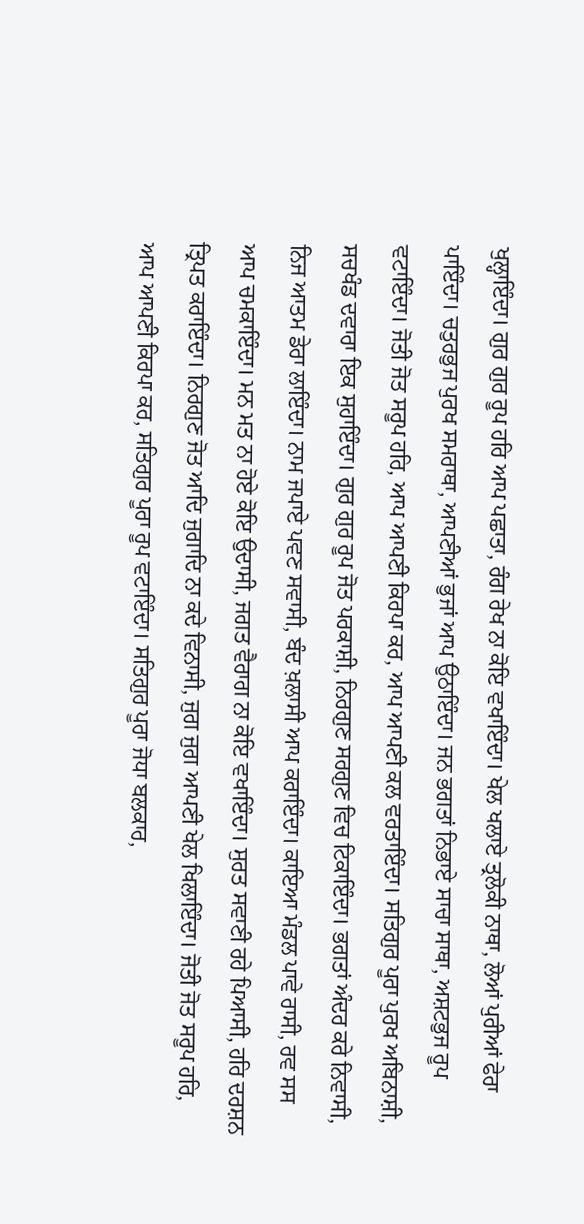ਖੁਲ੍ਹਾਇੰਦਾ। ਗੁਰ ਗੁਰ ਰੂਪ ਹਰਿ ਆਪ ਪਛਾਤਾ, ਰੰਗ ਰੇਖ ਨਾ ਕੋਇ ਵਖਾਇੰਦਾ। ਖੇਲ ਖਲਾਏ ਤ੍ਰਲੋਕੀ ਨਾਥਾ, ਲੋਆਂ ਪੁਰੀਆਂ ਫੇਰਾ ਪਾਇੰਦਾ। ਚਤੁਰਭੁਜ ਪੁਰਖ ਸਮਰਾਥਾ, ਆਪਣੀਆਂ ਭੁਜਾਂ ਆਪ ਉਠਾਇੰਦਾ। ਜਨ ਭਗਤਾਂ ਨਿਭਾਏ ਸਾਚਾ ਸਾਥਾ, ਅਸ਼ਟਭੁਜ ਰੂਪ ਵਟਾਇੰਦਾ। ਜੋਤੀ ਜੋਤ ਸਰੂਪ ਹਰਿ, ਆਪ ਆਪਣੀ ਕਿਰਪਾ ਕਰ, ਆਪ ਆਪਣੀ ਕਲ ਵਰਤਾਇੰਦਾ। ਸਤਿਗੁਰ ਪੂਰਾ ਪੁਰਖ ਅਬਿਨਾਸ਼ੀ, ਸਚਖੰਡ ਦਵਾਰਾ ਇਕ ਸੁਹਾਇੰਦਾ। ਗੁਰ ਗੁਰ ਰੂਪ ਜੋਤ ਪਰਕਾਸ਼ੀ, ਨਿਰਗੁਣ ਸਰਗੁਣ ਵਿਚ ਟਿਕਾਇੰਦਾ। ਭਗਤਾਂ ਅੰਦਰ ਕਰੇ ਨਿਵਾਸੀ, ਨਿਜ ਆਤਮ ਡੇਰਾ ਲਾਇੰਦਾ। ਨਾਮ ਜਪਾਏ ਪਵਣ ਸਵਾਸੀ, ਬੰਦ ਖ਼ਲਾਸੀ ਆਪ ਕਰਾਇੰਦਾ। ਕਾਇਆ ਮੰਡਲ ਪਾਵੇ ਰਾਸੀ, ਰਵ ਸਸ ਆਪ ਚਮਕਾਇੰਦਾ। ਮਨ ਮਤ ਨਾ ਹੋਏ ਕੋਇ ਉਦਾਸੀ, ਜਗਤ ਵੈਰਾਗ ਨਾ ਕੋਇ ਵਖਾਇੰਦਾ। ਸੁਰਤ ਸਵਾਣੀ ਰਹੇ ਪਿਆਸੀ, ਹਰਿ ਦਰਸ਼ਨ ਤ੍ਰਿਪਤ ਕਰਾਇੰਦਾ। ਨਿਰਗੁਣ ਜੋਤ ਆਦਿ ਜੁਗਾਦਿ ਨਾ ਕਦੇ ਵਿਨਾਸੀ, ਜੁਗ ਜੁਗ ਆਪਣੀ ਖੇਲ ਖਿਲਾਇੰਦਾ। ਜੋਤੀ ਜੋਤ ਸਰੂਪ ਹਰਿ, ਆਪ ਆਪਣੀ ਕਿਰਪਾ ਕਰ, ਸਤਿਗੁਰ ਪੂਰਾ ਰੂਪ ਵਟਾਇੰਦਾ। ਸਤਿਗੁਰ ਪੂਰਾ ਜੋਧਾ ਬਲਕਾਰ,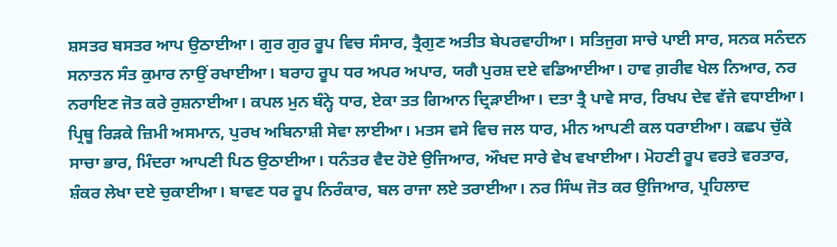ਸ਼ਸਤਰ ਬਸਤਰ ਆਪ ਉਠਾਈਆ। ਗੁਰ ਗੁਰ ਰੂਪ ਵਿਚ ਸੰਸਾਰ, ਤ੍ਰੈਗੁਣ ਅਤੀਤ ਬੇਪਰਵਾਹੀਆ। ਸਤਿਜੁਗ ਸਾਚੇ ਪਾਈ ਸਾਰ, ਸਨਕ ਸਨੰਦਨ ਸਨਾਤਨ ਸੰਤ ਕੁਮਾਰ ਨਾਉਂ ਰਖਾਈਆ। ਬਰਾਹ ਰੂਪ ਧਰ ਅਪਰ ਅਪਾਰ, ਯਗੈ ਪੁਰਸ਼ ਦਏ ਵਡਿਆਈਆ। ਹਾਵ ਗ਼ਰੀਵ ਖੇਲ ਨਿਆਰ, ਨਰ ਨਰਾਇਣ ਜੋਤ ਕਰੇ ਰੁਸ਼ਨਾਈਆ। ਕਪਲ ਮੁਨ ਬੰਨ੍ਹੇ ਧਾਰ, ਏਕਾ ਤਤ ਗਿਆਨ ਦ੍ਰਿੜਾਈਆ। ਦਤਾ ਤ੍ਰੈ ਪਾਵੇ ਸਾਰ, ਰਿਖਪ ਦੇਵ ਵੱਜੇ ਵਧਾਈਆ। ਪ੍ਰਿਥੂ ਰਿੜਕੇ ਜ਼ਿਮੀ ਅਸਮਾਨ, ਪੁਰਖ ਅਬਿਨਾਸ਼ੀ ਸੇਵਾ ਲਾਈਆ। ਮਤਸ ਵਸੇ ਵਿਚ ਜਲ ਧਾਰ, ਮੀਨ ਆਪਣੀ ਕਲ ਧਰਾਈਆ। ਕਛਪ ਚੁੱਕੇ ਸਾਚਾ ਭਾਰ, ਮਿੰਦਰਾ ਆਪਣੀ ਪਿਠ ਉਠਾਈਆ। ਧਨੰਤਰ ਵੈਦ ਹੋਏ ਉਜਿਆਰ, ਔਖਦ ਸਾਰੇ ਵੇਖ ਵਖਾਈਆ। ਮੋਹਣੀ ਰੂਪ ਵਰਤੇ ਵਰਤਾਰ, ਸ਼ੰਕਰ ਲੇਖਾ ਦਏ ਚੁਕਾਈਆ। ਬਾਵਣ ਧਰ ਰੂਪ ਨਿਰੰਕਾਰ, ਬਲ ਰਾਜਾ ਲਏ ਤਰਾਈਆ। ਨਰ ਸਿੰਘ ਜੋਤ ਕਰ ਉਜਿਆਰ, ਪ੍ਰਹਿਲਾਦ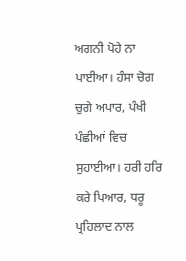ਅਗਨੀ ਪੋਹੇ ਨਾ ਪਾਈਆ। ਹੰਸਾ ਚੋਗ ਚੁਗੇ ਅਪਾਰ, ਪੰਖੀ ਪੰਛੀਆਂ ਵਿਚ ਸੁਹਾਈਆ। ਹਰੀ ਹਰਿ ਕਰੇ ਪਿਆਰ, ਧਰੂ ਪ੍ਰਹਿਲਾਦ ਨਾਲ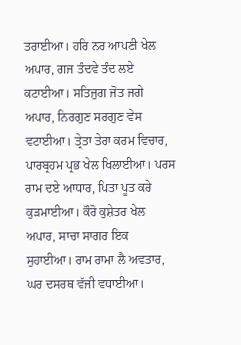ਤਰਾਈਆ। ਹਰਿ ਨਰ ਆਪਣੀ ਖੇਲ ਅਪਾਰ, ਗਜ ਤੰਦਵੇ ਤੰਦ ਲਏ ਕਟਾਈਆ। ਸਤਿਜੁਗ ਜੋਤ ਜਗੇ ਅਪਾਰ, ਨਿਰਗੁਣ ਸਰਗੁਣ ਵੇਸ ਵਟਾਈਆ। ਤ੍ਰੇਤਾ ਤੇਰਾ ਕਰਮ ਵਿਚਾਰ, ਪਾਰਬ੍ਰਹਮ ਪ੍ਰਭ ਖੇਲ ਖਿਲਾਈਆ। ਪਰਸ ਰਾਮ ਦਏ ਆਧਾਰ, ਪਿਤਾ ਪੂਤ ਕਰੇ ਕੁੜਮਾਈਆ। ਕੌਰੋ ਕੁਸ਼ੇਤਰ ਖੇਲ ਅਪਾਰ, ਸਾਚਾ ਸਾਗਰ ਇਕ ਸੁਹਾਈਆ। ਰਾਮ ਰਾਮਾ ਲੈ ਅਵਤਾਰ, ਘਰ ਦਸਰਥ ਵੱਜੀ ਵਧਾਈਆ।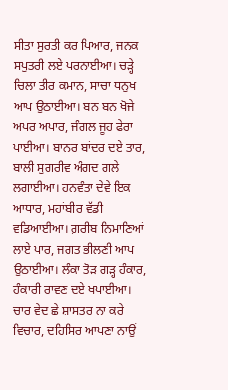ਸੀਤਾ ਸੁਰਤੀ ਕਰ ਪਿਆਰ, ਜਨਕ ਸਪੁਤਰੀ ਲਏ ਪਰਨਾਈਆ। ਚੜ੍ਹੇ ਚਿਲਾ ਤੀਰ ਕਮਾਨ, ਸਾਚਾ ਧਨੁਖ ਆਪ ਉਠਾਈਆ। ਬਨ ਬਨ ਖੋਜੇ ਅਪਰ ਅਪਾਰ, ਜੰਗਲ ਜੂਹ ਫੇਰਾ ਪਾਈਆ। ਬਾਨਰ ਬਾਂਦਰ ਦਏ ਤਾਰ, ਬਾਲੀ ਸੁਗਰੀਵ ਅੰਗਦ ਗਲੇ ਲਗਾਈਆ। ਹਨਵੰਤਾ ਦੇਵੇ ਇਕ ਆਧਾਰ, ਮਹਾਂਬੀਰ ਵੱਡੀ ਵਡਿਆਈਆ। ਗ਼ਰੀਬ ਨਿਮਾਣਿਆਂ ਲਾਏ ਪਾਰ, ਜਗਤ ਭੀਲਣੀ ਆਪ ਉਠਾਈਆ। ਲੰਕਾ ਤੋੜ ਗੜ੍ਹ ਹੰਕਾਰ, ਹੰਕਾਰੀ ਰਾਵਣ ਦਏ ਖਪਾਈਆ। ਚਾਰ ਵੇਦ ਛੇ ਸ਼ਾਸਤਰ ਨਾ ਕਰੇ ਵਿਚਾਰ, ਦਹਿਸਿਰ ਆਪਣਾ ਨਾਉਂ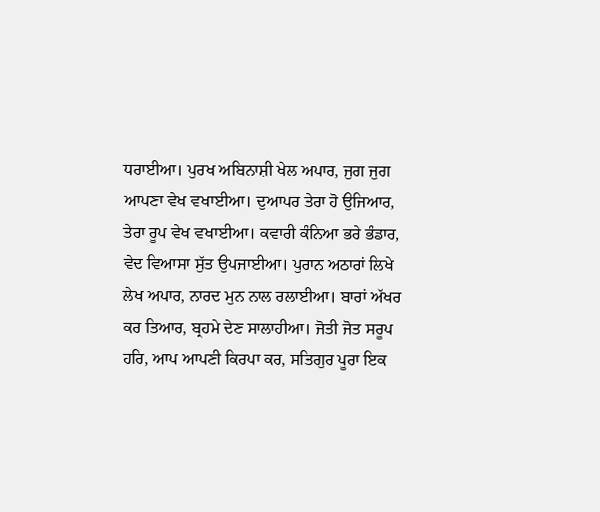ਧਰਾਈਆ। ਪੁਰਖ ਅਬਿਨਾਸ਼ੀ ਖੇਲ ਅਪਾਰ, ਜੁਗ ਜੁਗ ਆਪਣਾ ਵੇਖ ਵਖਾਈਆ। ਦੁਆਪਰ ਤੇਰਾ ਹੋ ਉਜਿਆਰ, ਤੇਰਾ ਰੂਪ ਵੇਖ ਵਖਾਈਆ। ਕਵਾਰੀ ਕੰਨਿਆ ਭਰੇ ਭੰਡਾਰ, ਵੇਦ ਵਿਆਸਾ ਸੁੱਤ ਉਪਜਾਈਆ। ਪੁਰਾਨ ਅਠਾਰਾਂ ਲਿਖੇ ਲੇਖ ਅਪਾਰ, ਨਾਰਦ ਮੁਨ ਨਾਲ ਰਲਾਈਆ। ਬਾਰਾਂ ਅੱਖਰ ਕਰ ਤਿਆਰ, ਬ੍ਰਹਮੇ ਦੇਣ ਸਾਲਾਹੀਆ। ਜੋਤੀ ਜੋਤ ਸਰੂਪ ਹਰਿ, ਆਪ ਆਪਣੀ ਕਿਰਪਾ ਕਰ, ਸਤਿਗੁਰ ਪੂਰਾ ਇਕ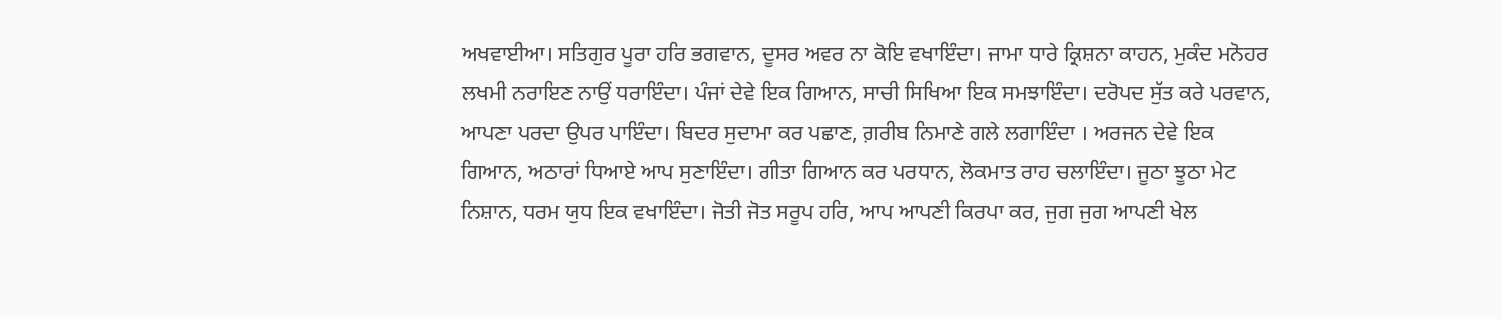ਅਖਵਾਈਆ। ਸਤਿਗੁਰ ਪੂਰਾ ਹਰਿ ਭਗਵਾਨ, ਦੂਸਰ ਅਵਰ ਨਾ ਕੋਇ ਵਖਾਇੰਦਾ। ਜਾਮਾ ਧਾਰੇ ਕ੍ਰਿਸ਼ਨਾ ਕਾਹਨ, ਮੁਕੰਦ ਮਨੋਹਰ ਲਖਮੀ ਨਰਾਇਣ ਨਾਉਂ ਧਰਾਇੰਦਾ। ਪੰਜਾਂ ਦੇਵੇ ਇਕ ਗਿਆਨ, ਸਾਚੀ ਸਿਖਿਆ ਇਕ ਸਮਝਾਇੰਦਾ। ਦਰੋਪਦ ਸੁੱਤ ਕਰੇ ਪਰਵਾਨ, ਆਪਣਾ ਪਰਦਾ ਉਪਰ ਪਾਇੰਦਾ। ਬਿਦਰ ਸੁਦਾਮਾ ਕਰ ਪਛਾਣ, ਗ਼ਰੀਬ ਨਿਮਾਣੇ ਗਲੇ ਲਗਾਇੰਦਾ । ਅਰਜਨ ਦੇਵੇ ਇਕ ਗਿਆਨ, ਅਠਾਰਾਂ ਧਿਆਏ ਆਪ ਸੁਣਾਇੰਦਾ। ਗੀਤਾ ਗਿਆਨ ਕਰ ਪਰਧਾਨ, ਲੋਕਮਾਤ ਰਾਹ ਚਲਾਇੰਦਾ। ਜੂਠਾ ਝੂਠਾ ਮੇਟ ਨਿਸ਼ਾਨ, ਧਰਮ ਯੁਧ ਇਕ ਵਖਾਇੰਦਾ। ਜੋਤੀ ਜੋਤ ਸਰੂਪ ਹਰਿ, ਆਪ ਆਪਣੀ ਕਿਰਪਾ ਕਰ, ਜੁਗ ਜੁਗ ਆਪਣੀ ਖੇਲ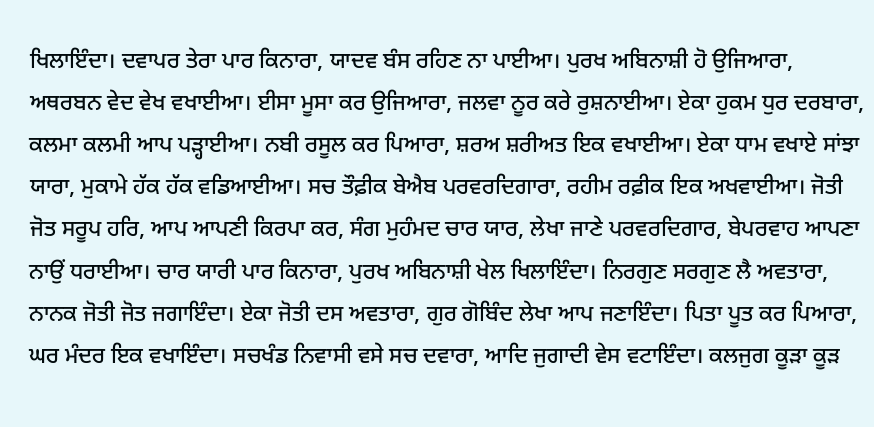ਖਿਲਾਇੰਦਾ। ਦਵਾਪਰ ਤੇਰਾ ਪਾਰ ਕਿਨਾਰਾ, ਯਾਦਵ ਬੰਸ ਰਹਿਣ ਨਾ ਪਾਈਆ। ਪੁਰਖ ਅਬਿਨਾਸ਼ੀ ਹੋ ਉਜਿਆਰਾ, ਅਥਰਬਨ ਵੇਦ ਵੇਖ ਵਖਾਈਆ। ਈਸਾ ਮੂਸਾ ਕਰ ਉਜਿਆਰਾ, ਜਲਵਾ ਨੂਰ ਕਰੇ ਰੁਸ਼ਨਾਈਆ। ਏਕਾ ਹੁਕਮ ਧੁਰ ਦਰਬਾਰਾ, ਕਲਮਾ ਕਲਮੀ ਆਪ ਪੜ੍ਹਾਈਆ। ਨਬੀ ਰਸੂਲ ਕਰ ਪਿਆਰਾ, ਸ਼ਰਅ ਸ਼ਰੀਅਤ ਇਕ ਵਖਾਈਆ। ਏਕਾ ਧਾਮ ਵਖਾਏ ਸਾਂਝਾ ਯਾਰਾ, ਮੁਕਾਮੇ ਹੱਕ ਹੱਕ ਵਡਿਆਈਆ। ਸਚ ਤੌਫ਼ੀਕ ਬੇਐਬ ਪਰਵਰਦਿਗਾਰਾ, ਰਹੀਮ ਰਫ਼ੀਕ ਇਕ ਅਖਵਾਈਆ। ਜੋਤੀ ਜੋਤ ਸਰੂਪ ਹਰਿ, ਆਪ ਆਪਣੀ ਕਿਰਪਾ ਕਰ, ਸੰਗ ਮੁਹੰਮਦ ਚਾਰ ਯਾਰ, ਲੇਖਾ ਜਾਣੇ ਪਰਵਰਦਿਗਾਰ, ਬੇਪਰਵਾਹ ਆਪਣਾ ਨਾਉਂ ਧਰਾਈਆ। ਚਾਰ ਯਾਰੀ ਪਾਰ ਕਿਨਾਰਾ, ਪੁਰਖ ਅਬਿਨਾਸ਼ੀ ਖੇਲ ਖਿਲਾਇੰਦਾ। ਨਿਰਗੁਣ ਸਰਗੁਣ ਲੈ ਅਵਤਾਰਾ, ਨਾਨਕ ਜੋਤੀ ਜੋਤ ਜਗਾਇੰਦਾ। ਏਕਾ ਜੋਤੀ ਦਸ ਅਵਤਾਰਾ, ਗੁਰ ਗੋਬਿੰਦ ਲੇਖਾ ਆਪ ਜਣਾਇੰਦਾ। ਪਿਤਾ ਪੂਤ ਕਰ ਪਿਆਰਾ, ਘਰ ਮੰਦਰ ਇਕ ਵਖਾਇੰਦਾ। ਸਚਖੰਡ ਨਿਵਾਸੀ ਵਸੇ ਸਚ ਦਵਾਰਾ, ਆਦਿ ਜੁਗਾਦੀ ਵੇਸ ਵਟਾਇੰਦਾ। ਕਲਜੁਗ ਕੂੜਾ ਕੂੜ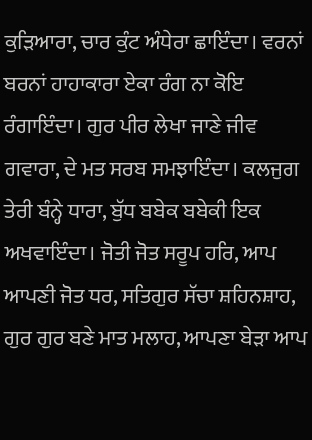ਕੁੜਿਆਰਾ, ਚਾਰ ਕੁੰਟ ਅੰਧੇਰਾ ਛਾਇੰਦਾ। ਵਰਨਾਂ ਬਰਨਾਂ ਹਾਹਾਕਾਰਾ ਏਕਾ ਰੰਗ ਨਾ ਕੋਇ ਰੰਗਾਇੰਦਾ। ਗੁਰ ਪੀਰ ਲੇਖਾ ਜਾਣੇ ਜੀਵ ਗਵਾਰਾ, ਦੇ ਮਤ ਸਰਬ ਸਮਝਾਇੰਦਾ। ਕਲਜੁਗ ਤੇਰੀ ਬੰਨ੍ਹੇ ਧਾਰਾ, ਬੁੱਧ ਬਬੇਕ ਬਬੇਕੀ ਇਕ ਅਖਵਾਇੰਦਾ। ਜੋਤੀ ਜੋਤ ਸਰੂਪ ਹਰਿ, ਆਪ ਆਪਣੀ ਜੋਤ ਧਰ, ਸਤਿਗੁਰ ਸੱਚਾ ਸ਼ਹਿਨਸ਼ਾਹ, ਗੁਰ ਗੁਰ ਬਣੇ ਮਾਤ ਮਲਾਹ, ਆਪਣਾ ਬੇੜਾ ਆਪ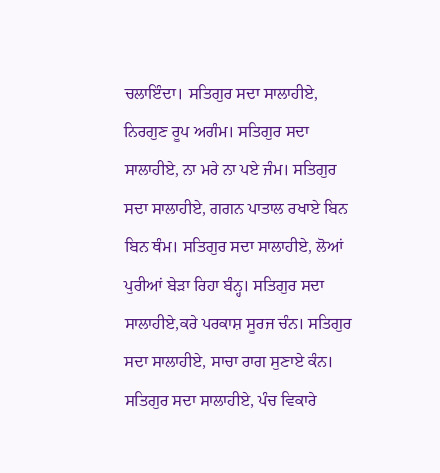ਚਲਾਇੰਦਾ। ਸਤਿਗੁਰ ਸਦਾ ਸਾਲਾਹੀਏ, ਨਿਰਗੁਣ ਰੂਪ ਅਗੰਮ। ਸਤਿਗੁਰ ਸਦਾ ਸਾਲਾਹੀਏ, ਨਾ ਮਰੇ ਨਾ ਪਏ ਜੰਮ। ਸਤਿਗੁਰ ਸਦਾ ਸਾਲਾਹੀਏ, ਗਗਨ ਪਾਤਾਲ ਰਖਾਏ ਬਿਨ ਬਿਨ ਥੰਮ। ਸਤਿਗੁਰ ਸਦਾ ਸਾਲਾਹੀਏ, ਲੋਆਂ ਪੁਰੀਆਂ ਬੇੜਾ ਰਿਹਾ ਬੰਨ੍ਹ। ਸਤਿਗੁਰ ਸਦਾ ਸਾਲਾਹੀਏ,ਕਰੇ ਪਰਕਾਸ਼ ਸੂਰਜ ਚੰਨ। ਸਤਿਗੁਰ ਸਦਾ ਸਾਲਾਹੀਏ, ਸਾਚਾ ਰਾਗ ਸੁਣਾਏ ਕੰਨ। ਸਤਿਗੁਰ ਸਦਾ ਸਾਲਾਹੀਏ, ਪੰਚ ਵਿਕਾਰੇ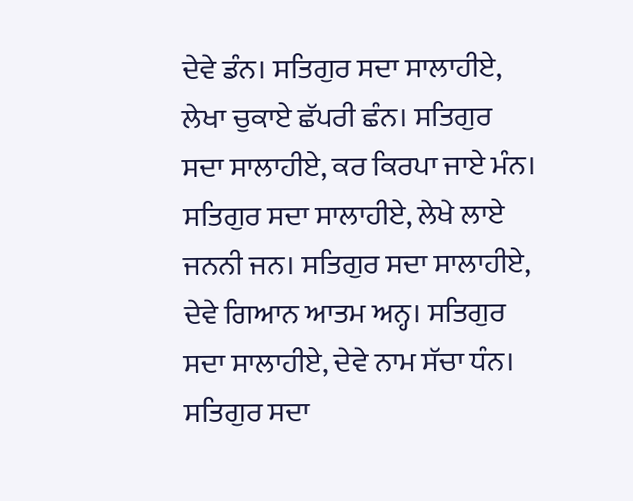ਦੇਵੇ ਡੰਨ। ਸਤਿਗੁਰ ਸਦਾ ਸਾਲਾਹੀਏ, ਲੇਖਾ ਚੁਕਾਏ ਛੱਪਰੀ ਛੰਨ। ਸਤਿਗੁਰ ਸਦਾ ਸਾਲਾਹੀਏ, ਕਰ ਕਿਰਪਾ ਜਾਏ ਮੰਨ। ਸਤਿਗੁਰ ਸਦਾ ਸਾਲਾਹੀਏ, ਲੇਖੇ ਲਾਏ ਜਨਨੀ ਜਨ। ਸਤਿਗੁਰ ਸਦਾ ਸਾਲਾਹੀਏ, ਦੇਵੇ ਗਿਆਨ ਆਤਮ ਅਨ੍ਹ। ਸਤਿਗੁਰ ਸਦਾ ਸਾਲਾਹੀਏ, ਦੇਵੇ ਨਾਮ ਸੱਚਾ ਧੰਨ। ਸਤਿਗੁਰ ਸਦਾ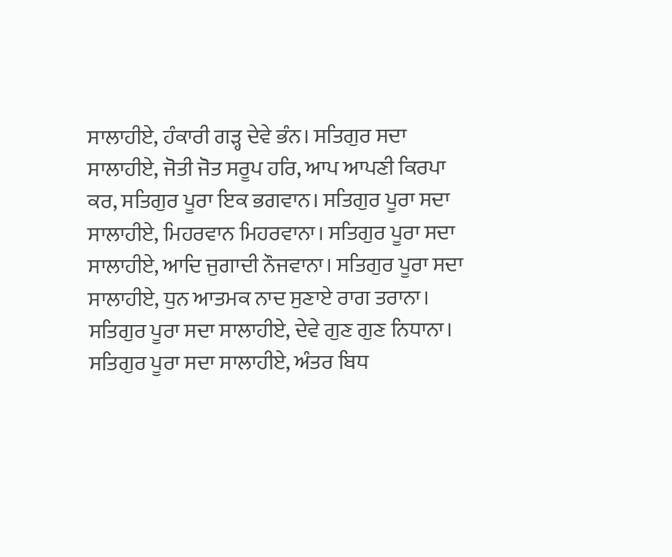ਸਾਲਾਹੀਏ, ਹੰਕਾਰੀ ਗੜ੍ਹ ਦੇਵੇ ਭੰਨ। ਸਤਿਗੁਰ ਸਦਾ ਸਾਲਾਹੀਏ, ਜੋਤੀ ਜੋਤ ਸਰੂਪ ਹਰਿ, ਆਪ ਆਪਣੀ ਕਿਰਪਾ ਕਰ, ਸਤਿਗੁਰ ਪੂਰਾ ਇਕ ਭਗਵਾਨ। ਸਤਿਗੁਰ ਪੂਰਾ ਸਦਾ ਸਾਲਾਹੀਏ, ਮਿਹਰਵਾਨ ਮਿਹਰਵਾਨਾ। ਸਤਿਗੁਰ ਪੂਰਾ ਸਦਾ ਸਾਲਾਹੀਏ, ਆਦਿ ਜੁਗਾਦੀ ਨੌਜਵਾਨਾ। ਸਤਿਗੁਰ ਪੂਰਾ ਸਦਾ ਸਾਲਾਹੀਏ, ਧੁਨ ਆਤਮਕ ਨਾਦ ਸੁਣਾਏ ਰਾਗ ਤਰਾਨਾ। ਸਤਿਗੁਰ ਪੂਰਾ ਸਦਾ ਸਾਲਾਹੀਏ, ਦੇਵੇ ਗੁਣ ਗੁਣ ਨਿਧਾਨਾ। ਸਤਿਗੁਰ ਪੂਰਾ ਸਦਾ ਸਾਲਾਹੀਏ, ਅੰਤਰ ਬਿਧ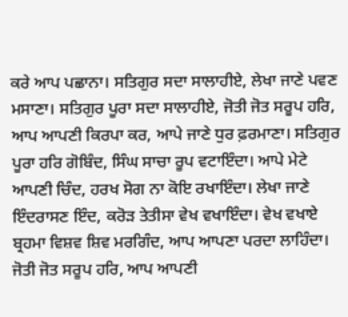ਕਰੇ ਆਪ ਪਛਾਨਾ। ਸਤਿਗੁਰ ਸਦਾ ਸਾਲਾਹੀਏ, ਲੇਖਾ ਜਾਣੇ ਪਵਣ ਮਸਾਣਾ। ਸਤਿਗੁਰ ਪੂਰਾ ਸਦਾ ਸਾਲਾਹੀਏ, ਜੋਤੀ ਜੋਤ ਸਰੂਪ ਹਰਿ, ਆਪ ਆਪਣੀ ਕਿਰਪਾ ਕਰ, ਆਪੇ ਜਾਣੇ ਧੁਰ ਫ਼ਰਮਾਣਾ। ਸਤਿਗੁਰ ਪੂਰਾ ਹਰਿ ਗੋਬਿੰਦ, ਸਿੰਘ ਸਾਚਾ ਰੂਪ ਵਟਾਇੰਦਾ। ਆਪੇ ਮੇਟੇ ਆਪਣੀ ਚਿੰਦ, ਹਰਖ ਸੋਗ ਨਾ ਕੋਇ ਰਖਾਇੰਦਾ। ਲੇਖਾ ਜਾਣੇ ਇੰਦਰਾਸਣ ਇੰਦ, ਕਰੋੜ ਤੇਤੀਸਾ ਵੇਖ ਵਖਾਇੰਦਾ। ਵੇਖ ਵਖਾਏ ਬ੍ਰਹਮਾ ਵਿਸ਼ਵ ਸ਼ਿਵ ਮਰਗਿੰਦ, ਆਪ ਆਪਣਾ ਪਰਦਾ ਲਾਹਿੰਦਾ। ਜੋਤੀ ਜੋਤ ਸਰੂਪ ਹਰਿ, ਆਪ ਆਪਣੀ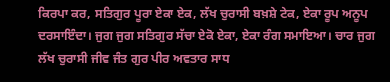ਕਿਰਪਾ ਕਰ, ਸਤਿਗੁਰ ਪੂਰਾ ਏਕਾ ਏਕ, ਲੱਖ ਚੁਰਾਸੀ ਬਖ਼ਸ਼ੇ ਟੇਕ, ਏਕਾ ਰੂਪ ਅਨੂਪ ਦਰਸਾਇੰਦਾ। ਜੁਗ ਜੁਗ ਸਤਿਗੁਰ ਸੱਚਾ ਏਕੋ ਏਕਾ, ਏਕਾ ਰੰਗ ਸਮਾਇਆ। ਚਾਰ ਜੁਗ ਲੱਖ ਚੁਰਾਸੀ ਜੀਵ ਜੰਤ ਗੁਰ ਪੀਰ ਅਵਤਾਰ ਸਾਧ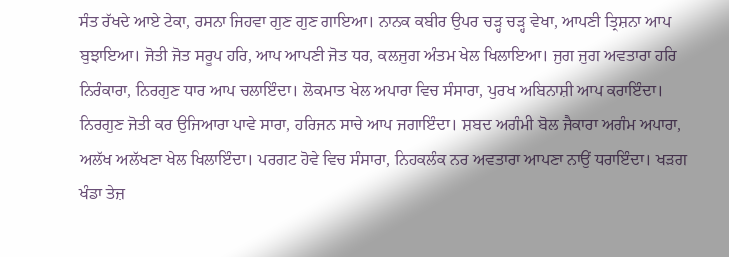ਸੰਤ ਰੱਖਦੇ ਆਏ ਟੇਕਾ, ਰਸਨਾ ਜਿਹਵਾ ਗੁਣ ਗੁਣ ਗਾਇਆ। ਨਾਨਕ ਕਬੀਰ ਉਪਰ ਚੜ੍ਹ ਚੜ੍ਹ ਵੇਖਾ, ਆਪਣੀ ਤ੍ਰਿਸ਼ਨਾ ਆਪ ਬੁਝਾਇਆ। ਜੋਤੀ ਜੋਤ ਸਰੂਪ ਹਰਿ, ਆਪ ਆਪਣੀ ਜੋਤ ਧਰ, ਕਲਜੁਗ ਅੰਤਮ ਖੇਲ ਖਿਲਾਇਆ। ਜੁਗ ਜੁਗ ਅਵਤਾਰਾ ਹਰਿ ਨਿਰੰਕਾਰਾ, ਨਿਰਗੁਣ ਧਾਰ ਆਪ ਚਲਾਇੰਦਾ। ਲੋਕਮਾਤ ਖੇਲ ਅਪਾਰਾ ਵਿਚ ਸੰਸਾਰਾ, ਪੁਰਖ ਅਬਿਨਾਸ਼ੀ ਆਪ ਕਰਾਇੰਦਾ। ਨਿਰਗੁਣ ਜੋਤੀ ਕਰ ਉਜਿਆਰਾ ਪਾਵੇ ਸਾਰਾ, ਹਰਿਜਨ ਸਾਚੇ ਆਪ ਜਗਾਇੰਦਾ। ਸ਼ਬਦ ਅਗੰਮੀ ਬੋਲ ਜੈਕਾਰਾ ਅਗੰਮ ਅਪਾਰਾ, ਅਲੱਖ ਅਲੱਖਣਾ ਖੇਲ ਖਿਲਾਇੰਦਾ। ਪਰਗਟ ਹੋਵੇ ਵਿਚ ਸੰਸਾਰਾ, ਨਿਹਕਲੰਕ ਨਰ ਅਵਤਾਰਾ ਆਪਣਾ ਨਾਉਂ ਧਰਾਇੰਦਾ। ਖੜਗ ਖੰਡਾ ਤੇਜ਼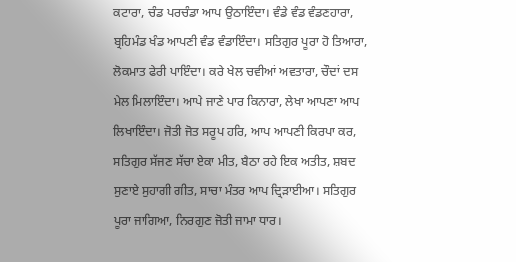ਕਟਾਰਾ, ਚੰਡ ਪਰਚੰਡਾ ਆਪ ਉਠਾਇੰਦਾ। ਵੰਡੇ ਵੰਡ ਵੰਡਣਹਾਰਾ, ਬ੍ਰਹਿਮੰਡ ਖੰਡ ਆਪਣੀ ਵੰਡ ਵੰਡਾਇੰਦਾ। ਸਤਿਗੁਰ ਪੂਰਾ ਹੋ ਤਿਆਰਾ, ਲੋਕਮਾਤ ਫੇਰੀ ਪਾਇੰਦਾ। ਕਰੇ ਖੇਲ ਚਵੀਆਂ ਅਵਤਾਰਾ, ਚੌਦਾਂ ਦਸ ਮੇਲ ਮਿਲਾਇੰਦਾ। ਆਪੇ ਜਾਣੇ ਪਾਰ ਕਿਨਾਰਾ, ਲੇਖਾ ਆਪਣਾ ਆਪ ਲਿਖਾਇੰਦਾ। ਜੋਤੀ ਜੋਤ ਸਰੂਪ ਹਰਿ, ਆਪ ਆਪਣੀ ਕਿਰਪਾ ਕਰ, ਸਤਿਗੁਰ ਸੱਜਣ ਸੱਚਾ ਏਕਾ ਮੀਤ, ਬੈਠਾ ਰਹੇ ਇਕ ਅਤੀਤ, ਸ਼ਬਦ ਸੁਣਾਏ ਸੁਹਾਗੀ ਗੀਤ, ਸਾਚਾ ਮੰਤਰ ਆਪ ਦ੍ਰਿੜਾਈਆ। ਸਤਿਗੁਰ ਪੂਰਾ ਜਾਗਿਆ, ਨਿਰਗੁਣ ਜੋਤੀ ਜਾਮਾ ਧਾਰ।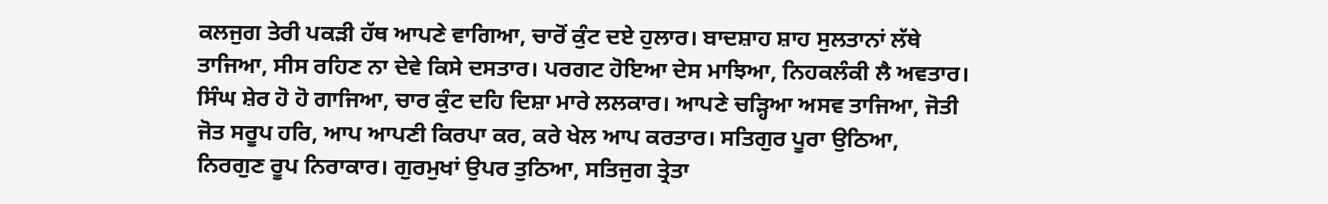ਕਲਜੁਗ ਤੇਰੀ ਪਕੜੀ ਹੱਥ ਆਪਣੇ ਵਾਗਿਆ, ਚਾਰੋਂ ਕੁੰਟ ਦਏ ਹੁਲਾਰ। ਬਾਦਸ਼ਾਹ ਸ਼ਾਹ ਸੁਲਤਾਨਾਂ ਲੱਥੇ ਤਾਜਿਆ, ਸੀਸ ਰਹਿਣ ਨਾ ਦੇਵੇ ਕਿਸੇ ਦਸਤਾਰ। ਪਰਗਟ ਹੋਇਆ ਦੇਸ ਮਾਝਿਆ, ਨਿਹਕਲੰਕੀ ਲੈ ਅਵਤਾਰ। ਸਿੰਘ ਸ਼ੇਰ ਹੋ ਹੋ ਗਾਜਿਆ, ਚਾਰ ਕੁੰਟ ਦਹਿ ਦਿਸ਼ਾ ਮਾਰੇ ਲਲਕਾਰ। ਆਪਣੇ ਚੜ੍ਹਿਆ ਅਸਵ ਤਾਜਿਆ, ਜੋਤੀ ਜੋਤ ਸਰੂਪ ਹਰਿ, ਆਪ ਆਪਣੀ ਕਿਰਪਾ ਕਰ, ਕਰੇ ਖੇਲ ਆਪ ਕਰਤਾਰ। ਸਤਿਗੁਰ ਪੂਰਾ ਉਠਿਆ, ਨਿਰਗੁਣ ਰੂਪ ਨਿਰਾਕਾਰ। ਗੁਰਮੁਖਾਂ ਉਪਰ ਤੁਠਿਆ, ਸਤਿਜੁਗ ਤ੍ਰੇਤਾ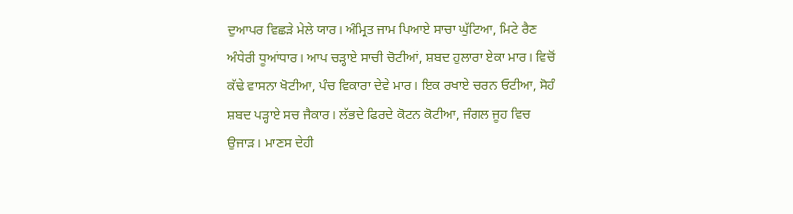ਦੁਆਪਰ ਵਿਛੜੇ ਮੇਲੇ ਯਾਰ। ਅੰਮ੍ਰਿਤ ਜਾਮ ਪਿਆਏ ਸਾਚਾ ਘੁੱਟਿਆ, ਮਿਟੇ ਰੈਣ ਅੰਧੇਰੀ ਧੂਆਂਧਾਰ। ਆਪ ਚੜ੍ਹਾਏ ਸਾਚੀ ਚੋਟੀਆਂ, ਸ਼ਬਦ ਹੁਲਾਰਾ ਏਕਾ ਮਾਰ। ਵਿਚੋਂ ਕੱਢੇ ਵਾਸਨਾ ਖੋਟੀਆ, ਪੰਚ ਵਿਕਾਰਾ ਦੇਵੇ ਮਾਰ। ਇਕ ਰਖਾਏ ਚਰਨ ਓਟੀਆ, ਸੋਹੰ ਸ਼ਬਦ ਪੜ੍ਹਾਏ ਸਚ ਜੈਕਾਰ। ਲੱਭਦੇ ਫਿਰਦੇ ਕੋਟਨ ਕੋਟੀਆ, ਜੰਗਲ ਜੂਹ ਵਿਚ ਉਜਾੜ। ਮਾਣਸ ਦੇਹੀ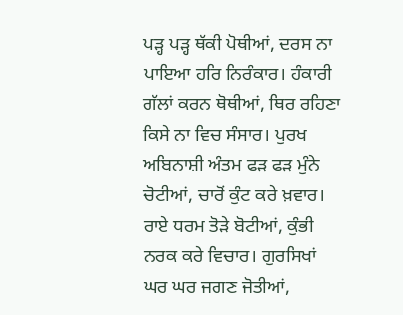ਪੜ੍ਹ ਪੜ੍ਹ ਥੱਕੀ ਪੋਥੀਆਂ, ਦਰਸ ਨਾ ਪਾਇਆ ਹਰਿ ਨਿਰੰਕਾਰ। ਹੰਕਾਰੀ ਗੱਲਾਂ ਕਰਨ ਥੋਥੀਆਂ, ਥਿਰ ਰਹਿਣਾ ਕਿਸੇ ਨਾ ਵਿਚ ਸੰਸਾਰ। ਪੁਰਖ ਅਬਿਨਾਸ਼ੀ ਅੰਤਮ ਫੜ ਫੜ ਮੁੰਨੇ ਚੋਟੀਆਂ, ਚਾਰੋਂ ਕੁੰਟ ਕਰੇ ਖ਼ਵਾਰ। ਰਾਏ ਧਰਮ ਤੋੜੇ ਬੋਟੀਆਂ, ਕੁੰਭੀ ਨਰਕ ਕਰੇ ਵਿਚਾਰ। ਗੁਰਸਿਖਾਂ ਘਰ ਘਰ ਜਗਣ ਜੋਤੀਆਂ,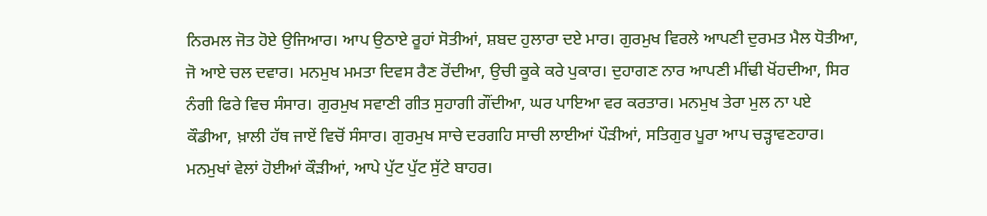ਨਿਰਮਲ ਜੋਤ ਹੋਏ ਉਜਿਆਰ। ਆਪ ਉਠਾਏ ਰੂਹਾਂ ਸੋਤੀਆਂ, ਸ਼ਬਦ ਹੁਲਾਰਾ ਦਏ ਮਾਰ। ਗੁਰਮੁਖ ਵਿਰਲੇ ਆਪਣੀ ਦੁਰਮਤ ਮੈਲ ਧੋਤੀਆ, ਜੋ ਆਏ ਚਲ ਦਵਾਰ। ਮਨਮੁਖ ਮਮਤਾ ਦਿਵਸ ਰੈਣ ਰੋਂਦੀਆ, ਉਚੀ ਕੂਕੇ ਕਰੇ ਪੁਕਾਰ। ਦੁਹਾਗਣ ਨਾਰ ਆਪਣੀ ਮੀਂਢੀ ਖੋਂਹਦੀਆ, ਸਿਰ ਨੰਗੀ ਫਿਰੇ ਵਿਚ ਸੰਸਾਰ। ਗੁਰਮੁਖ ਸਵਾਣੀ ਗੀਤ ਸੁਹਾਗੀ ਗੌਂਦੀਆ, ਘਰ ਪਾਇਆ ਵਰ ਕਰਤਾਰ। ਮਨਮੁਖ ਤੇਰਾ ਮੁਲ ਨਾ ਪਏ ਕੌਡੀਆ, ਖ਼ਾਲੀ ਹੱਥ ਜਾਏਂ ਵਿਚੋਂ ਸੰਸਾਰ। ਗੁਰਮੁਖ ਸਾਚੇ ਦਰਗਹਿ ਸਾਚੀ ਲਾਈਆਂ ਪੌੜੀਆਂ, ਸਤਿਗੁਰ ਪੂਰਾ ਆਪ ਚੜ੍ਹਾਵਣਹਾਰ। ਮਨਮੁਖਾਂ ਵੇਲਾਂ ਹੋਈਆਂ ਕੌੜੀਆਂ, ਆਪੇ ਪੁੱਟ ਪੁੱਟ ਸੁੱਟੇ ਬਾਹਰ।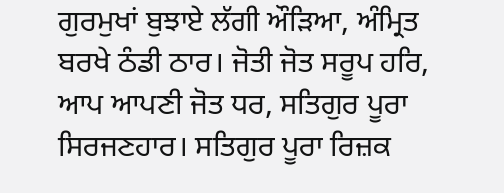ਗੁਰਮੁਖਾਂ ਬੁਝਾਏ ਲੱਗੀ ਔੜਿਆ, ਅੰਮ੍ਰਿਤ ਬਰਖੇ ਠੰਡੀ ਠਾਰ। ਜੋਤੀ ਜੋਤ ਸਰੂਪ ਹਰਿ, ਆਪ ਆਪਣੀ ਜੋਤ ਧਰ, ਸਤਿਗੁਰ ਪੂਰਾ ਸਿਰਜਣਹਾਰ। ਸਤਿਗੁਰ ਪੂਰਾ ਰਿਜ਼ਕ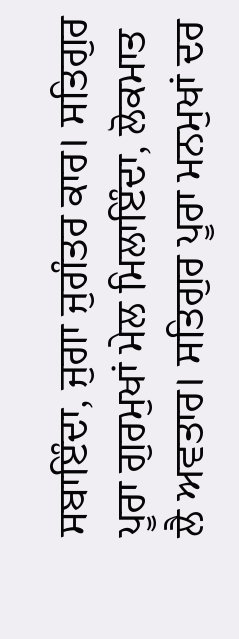ਸਬਾਇੰਦਾ, ਜੁਗਾ ਜੁਗੰਤਰ ਕਾਰ। ਸਤਿਗੁਰ ਪੂਰਾ ਗੁਰਮੁਖਾਂ ਮੇਲ ਮਿਲਾਇੰਦਾ, ਲੋਕਮਾਤ ਲੈ ਅਵਤਾਰ। ਸਤਿਗੁਰ ਪੂਰਾ ਮਨਮੁਖਾਂ ਦਰ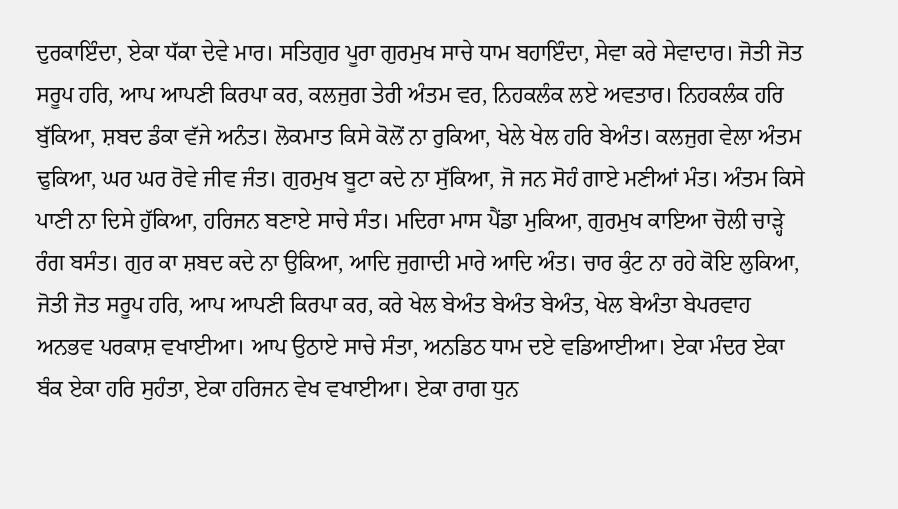ਦੁਰਕਾਇੰਦਾ, ਏਕਾ ਧੱਕਾ ਦੇਵੇ ਮਾਰ। ਸਤਿਗੁਰ ਪੂਰਾ ਗੁਰਮੁਖ ਸਾਚੇ ਧਾਮ ਬਹਾਇੰਦਾ, ਸੇਵਾ ਕਰੇ ਸੇਵਾਦਾਰ। ਜੋਤੀ ਜੋਤ ਸਰੂਪ ਹਰਿ, ਆਪ ਆਪਣੀ ਕਿਰਪਾ ਕਰ, ਕਲਜੁਗ ਤੇਰੀ ਅੰਤਮ ਵਰ, ਨਿਹਕਲੰਕ ਲਏ ਅਵਤਾਰ। ਨਿਹਕਲੰਕ ਹਰਿ ਬੁੱਕਿਆ, ਸ਼ਬਦ ਡੰਕਾ ਵੱਜੇ ਅਨੰਤ। ਲੋਕਮਾਤ ਕਿਸੇ ਕੋਲੋਂ ਨਾ ਰੁਕਿਆ, ਖੇਲੇ ਖੇਲ ਹਰਿ ਬੇਅੰਤ। ਕਲਜੁਗ ਵੇਲਾ ਅੰਤਮ ਢੁਕਿਆ, ਘਰ ਘਰ ਰੋਵੇ ਜੀਵ ਜੰਤ। ਗੁਰਮੁਖ ਬੂਟਾ ਕਦੇ ਨਾ ਸੁੱਕਿਆ, ਜੋ ਜਨ ਸੋਹੰ ਗਾਏ ਮਣੀਆਂ ਮੰਤ। ਅੰਤਮ ਕਿਸੇ ਪਾਣੀ ਨਾ ਦਿਸੇ ਹੁੱਕਿਆ, ਹਰਿਜਨ ਬਣਾਏ ਸਾਚੇ ਸੰਤ। ਮਦਿਰਾ ਮਾਸ ਪੈਂਡਾ ਮੁਕਿਆ, ਗੁਰਮੁਖ ਕਾਇਆ ਚੋਲੀ ਚਾੜ੍ਹੇ ਰੰਗ ਬਸੰਤ। ਗੁਰ ਕਾ ਸ਼ਬਦ ਕਦੇ ਨਾ ਉਕਿਆ, ਆਦਿ ਜੁਗਾਦੀ ਮਾਰੇ ਆਦਿ ਅੰਤ। ਚਾਰ ਕੁੰਟ ਨਾ ਰਹੇ ਕੋਇ ਲੁਕਿਆ, ਜੋਤੀ ਜੋਤ ਸਰੂਪ ਹਰਿ, ਆਪ ਆਪਣੀ ਕਿਰਪਾ ਕਰ, ਕਰੇ ਖੇਲ ਬੇਅੰਤ ਬੇਅੰਤ ਬੇਅੰਤ, ਖੇਲ ਬੇਅੰਤਾ ਬੇਪਰਵਾਹ ਅਨਭਵ ਪਰਕਾਸ਼ ਵਖਾਈਆ। ਆਪ ਉਠਾਏ ਸਾਚੇ ਸੰਤਾ, ਅਨਡਿਠ ਧਾਮ ਦਏ ਵਡਿਆਈਆ। ਏਕਾ ਮੰਦਰ ਏਕਾ ਬੰਕ ਏਕਾ ਹਰਿ ਸੁਹੰਤਾ, ਏਕਾ ਹਰਿਜਨ ਵੇਖ ਵਖਾਈਆ। ਏਕਾ ਰਾਗ ਧੁਨ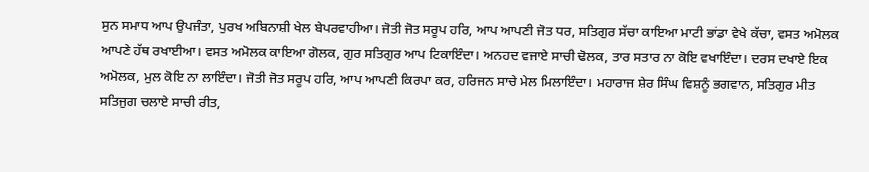ਸੁਨ ਸਮਾਧ ਆਪ ਉਪਜੰਤਾ, ਪੁਰਖ ਅਬਿਨਾਸ਼ੀ ਖੇਲ ਬੇਪਰਵਾਹੀਆ। ਜੋਤੀ ਜੋਤ ਸਰੂਪ ਹਰਿ, ਆਪ ਆਪਣੀ ਜੋਤ ਧਰ, ਸਤਿਗੁਰ ਸੱਚਾ ਕਾਇਆ ਮਾਟੀ ਭਾਂਡਾ ਵੇਖੇ ਕੱਚਾ, ਵਸਤ ਅਮੋਲਕ ਆਪਣੇ ਹੱਥ ਰਖਾਈਆ। ਵਸਤ ਅਮੋਲਕ ਕਾਇਆ ਗੋਲਕ, ਗੁਰ ਸਤਿਗੁਰ ਆਪ ਟਿਕਾਇੰਦਾ। ਅਨਹਦ ਵਜਾਏ ਸਾਚੀ ਢੋਲਕ, ਤਾਰ ਸਤਾਰ ਨਾ ਕੋਇ ਵਖਾਇੰਦਾ। ਦਰਸ ਦਖਾਏ ਇਕ ਅਮੋਲਕ, ਮੁਲ ਕੋਇ ਨਾ ਲਾਇੰਦਾ। ਜੋਤੀ ਜੋਤ ਸਰੂਪ ਹਰਿ, ਆਪ ਆਪਣੀ ਕਿਰਪਾ ਕਰ, ਹਰਿਜਨ ਸਾਚੇ ਮੇਲ ਮਿਲਾਇੰਦਾ। ਮਹਾਰਾਜ ਸ਼ੇਰ ਸਿੰਘ ਵਿਸ਼ਨੂੰ ਭਗਵਾਨ, ਸਤਿਗੁਰ ਮੀਤ ਸਤਿਜੁਗ ਚਲਾਏ ਸਾਚੀ ਰੀਤ,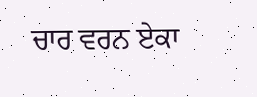ਚਾਰ ਵਰਨ ਏਕਾ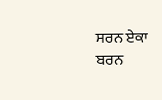ਸਰਨ ਏਕਾ ਬਰਨ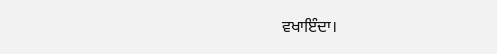ਵਖਾਇੰਦਾ।